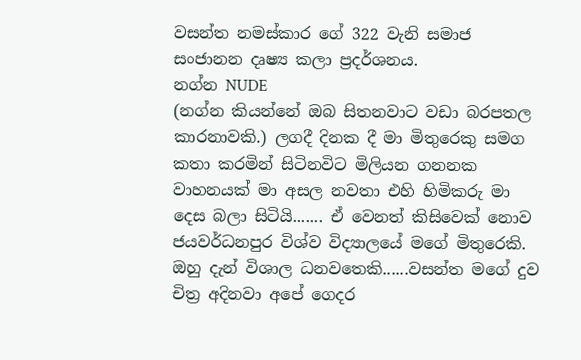වසන්ත නමස්කාර ගේ 322 වැනි සමාජ සංජානන දෘෂ්‍ය කලා ප්‍රදර්ශනය.
නග්න NUDE
(නග්න කියන්නේ ඔබ සිතනවාට වඩා බරපතල කාරනාවකි.) ලගදී දිනක දී මා මිතුරෙකු සමග කතා කරමින් සිටිනවිට මිලියන ගනනක වාහනයක් මා අසල නවතා එහි හිමිකරු මා දෙස බලා සිටියි....... ඒ වෙනත් කිසිවෙක් නොව ජයවර්ධනපුර විශ්ව විද්‍යාලයේ මගේ මිතුරෙකි.
ඔහු දැන් විශාල ධනවතෙකි......වසන්ත මගේ දුව චිත්‍ර අදිනවා අපේ ගෙදර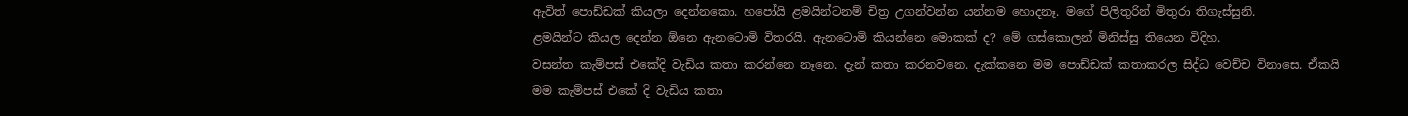ඇවිත් පොඩ්ඩක් කියලා දෙන්නකො. හපෝයි ළමයින්ටනම් චිත්‍ර උගන්වන්න යන්නම හොදනෑ. මගේ පිලිතුරින් මිතුරා තිගැස්සුනි.
ළමයින්ට කියල දෙන්න ඕනෙ ඇනටොමි විතරයි. ඇනටොමි කියන්නෙ මොකක් ද? මේ ගස්කොලන් මිනිස්සු තියෙන විදිහ.
වසන්ත කැම්පස් එකේදි වැඩිය කතා කරන්නෙ නෑනෙ. දැන් කතා කරනවනෙ. දැක්කනෙ මම පොඩ්ඩක් කතාකරල සිද්ධ වෙච්ච විනාසෙ. ඒකයි මම කැම්පස් එකේ දි වැඩිය කතා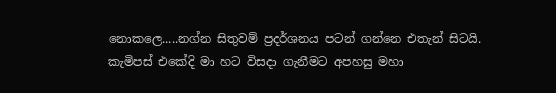නොකලෙ.....නග්න සිතුවම් ප්‍රදර්ශනය පටන් ගන්නෙ එතැන් සිටයි.
කැමිපස් එකේදි මා හට විසදා ගැනීමට අපහසු මහා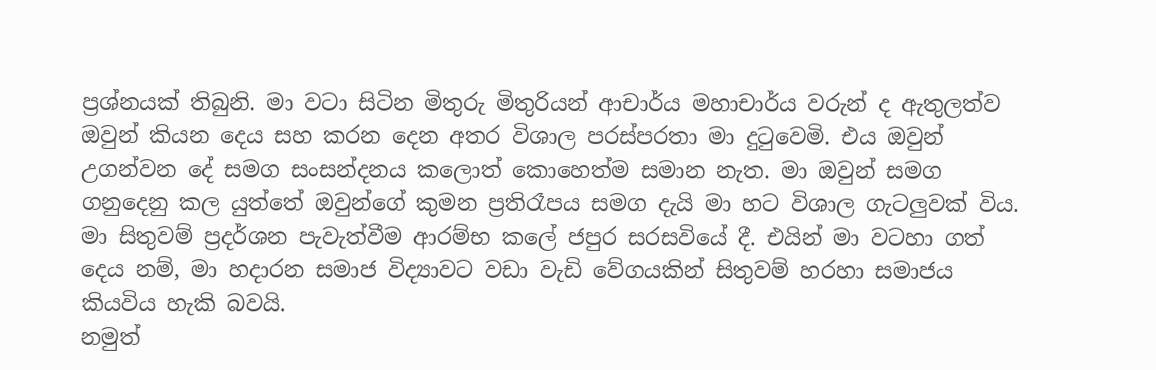ප්‍රශ්නයක් තිබුනි. මා වටා සිටින මිතුරු මිතුරියන් ආචාර්ය මහාචාර්ය වරුන් ද ඇතුලත්ව ඔවුන් කියන දෙය සහ කරන දෙන අතර විශාල පරස්පරතා මා දුටුවෙමි. එය ඔවුන් උගන්වන දේ සමග සංසන්දනය කලොත් කොහෙත්ම සමාන නැත. මා ඔවුන් සමග ගනුදෙනු කල යුත්තේ ඔවුන්ගේ කුමන ප්‍රතිරෑපය සමග දැයි මා හට විශාල ගැටලුවක් විය.
මා සිතුවම් ප්‍රදර්ශන පැවැත්වීම ආරම්භ කලේ ජපුර සරසවියේ දී. එයින් මා වටහා ගත් දෙය නම්, මා හදාරන සමාජ විද්‍යාවට වඩා වැඩි වේගයකින් සිතුවම් හරහා සමාජය කියවිය හැකි බවයි.
නමුත්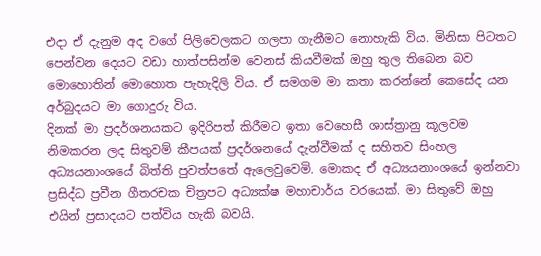එදා ඒ දැනුම අද වගේ පිලිවෙලකට ගලපා ගැනීමට නොහැකි විය. මිනිසා පිටතට පෙන්වන දෙයට වඩා හාත්පසින්ම වෙනස් කියවීමක් ඔහු තුල තිබෙන බව මොහොතින් මොහොත පැහැදිලි විය. ඒ සමගම මා කතා කරන්නේ කෙසේද යන අර්බුදයට මා ගොදුරු විය.
දිනක් මා ප්‍රදර්ශනයකට ඉදිරිපත් කිරීමට ඉතා වෙහෙසී ශාස්ත්‍රානු කූලවම නිමකරන ලද සිතුවම් කීපයක් ප්‍රදර්ශනයේ දැන්වීමක් ද සහිතව සිංහල අධ්‍යයනාංශයේ බිත්ති පුවත්පතේ ඇලෙවුවෙමි. මොකද ඒ අධ්‍යයනාංශයේ ඉන්නවා ප්‍රසිද්ධ ප්‍රවීන ගීතරචක චිත්‍රපට අධ්‍යක්ෂ මහාචාර්ය වරයෙක්. මා සිතුවේ ඔහු එයින් ප්‍රසාදයට පත්විය හැකි බවයි.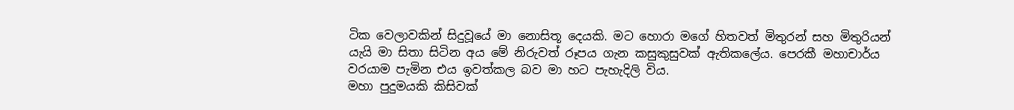ටික වෙලා‍වකින් සිදුවූයේ මා නොසිතූ දෙයකි. මට හොරා මගේ හිතවත් මිතුරන් සහ මිතුරියන් යැයි මා සිතා සිටින අය මේ නිරුවත් රූපය ගැන කසුකුසුවක් ඇතිකලේය. පෙරකී මහාචාර්ය වරයාම පැමින එය ඉවත්කල බව මා හට පැහැදිලි විය.
මහා පුදුමයකි කිසිවක්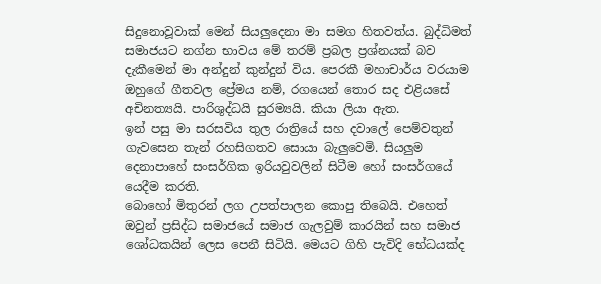සිදුනොවූවාක් මෙන් සියලුදෙනා මා සමග හිතවත්ය. බුද්ධිමත් සමාජයට නග්න භාවය මේ තරම් ප්‍රබල ප්‍රශ්නයක් බව දැකීමෙන් මා අන්දුන් කුන්දුන් විය. පෙරකී මහාචාර්ය වරයාම ඔහුගේ ගීතවල ප්‍රේමය නම්, රගයෙන් තොර සද එළි‍යසේ අචිනත්‍යයි. පාරිශුද්ධයි සුරම්‍යයි. කියා ලියා ඇත.
ඉන් පසු මා සරසවිය තුල රාත්‍රියේ සහ දවාලේ පෙම්වතුන් ගැවසෙන තැන් රහසිගතව සොයා බැලුවෙමි. සියලුම දෙනාපාහේ සංසර්ගික ඉරියවුවලින් සිටීම හෝ සංසර්ගයේ යෙදීම කරති.
බොහෝ මිතුරන් ලග උපත්පාලන කොපු තිබෙයි. එහෙත් ඔවුන් ප්‍රසිද්ධ සමාජයේ සමාජ ගැලවුම් කාරයින් සහ සමාජ ශෝධකයින් ලෙස පෙනී සිටියි. මෙයට ගිහි පැවිදි භේධයක්ද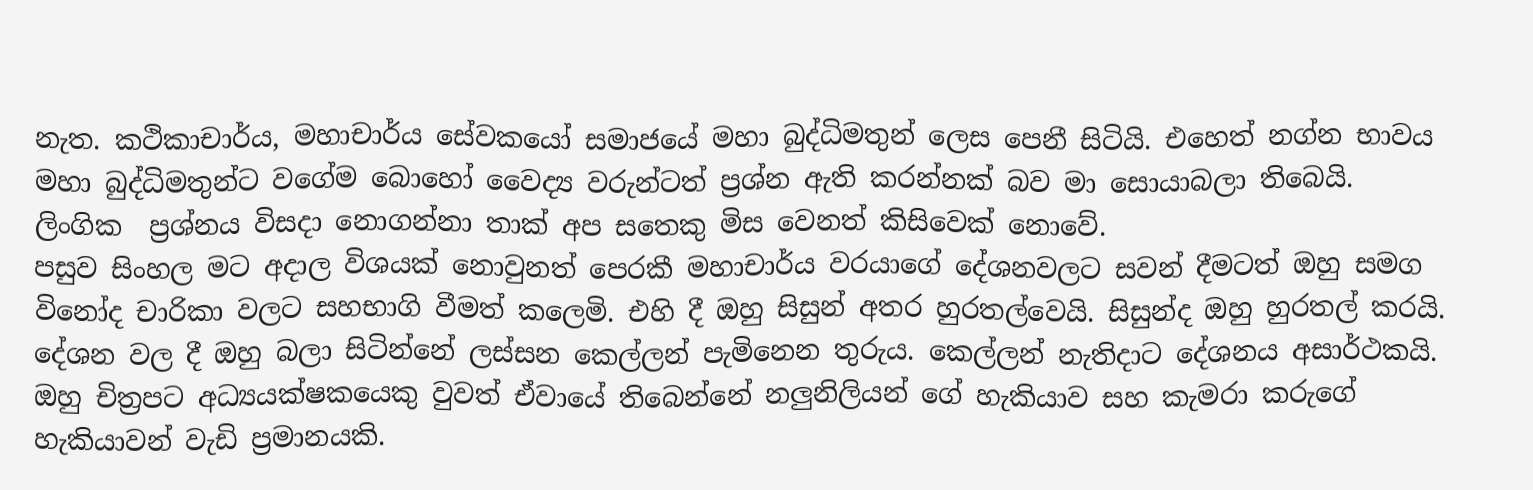නැත. කථිකාචාර්ය, මහාචාර්ය සේවකයෝ සමාජයේ මහා බුද්ධිමතුන් ලෙස පෙනී සිටියි. එහෙත් නග්න භාවය මහා බුද්ධිමතුන්ට වගේම බොහෝ වෛද්‍ය වරුන්ටත් ප්‍රශ්න ඇති කරන්නක් බ‍ව මා සොයාබලා තිබෙයි.
ලිංගික  ප්‍රශ්නය විසදා නොගන්නා තාක් අප සතෙකු මිස වෙනත් කිසිවෙක් නොවේ.
පසුව සිංහල මට අදාල විශයක් නොවුනත් පෙරකී මහාචාර්ය වරයාගේ දේශනවලට සවන් දීමටත් ඔහු සමග විනෝද චාරිකා වලට සහභාගි වීමත් කලෙමි. එහි දී ඔහු සිසුන් අතර හුරතල්වෙයි. සිසුන්ද ඔහු හුරතල් කරයි.
දේශන වල දී ඔහු බලා සිටින්නේ ලස්සන කෙල්ලන් පැමිනෙන තුරුය. කෙල්ලන් නැතිදාට දේශනය අසාර්ථකයි. ඔහු චිත්‍රපට අධ්‍යයක්ෂකයෙකු වුවත් ඒවායේ තිබෙන්නේ නලුනිලියන් ගේ හැකියාව සහ කැමරා කරුගේ හැකියාවන් වැඩි ප්‍රමානයකි.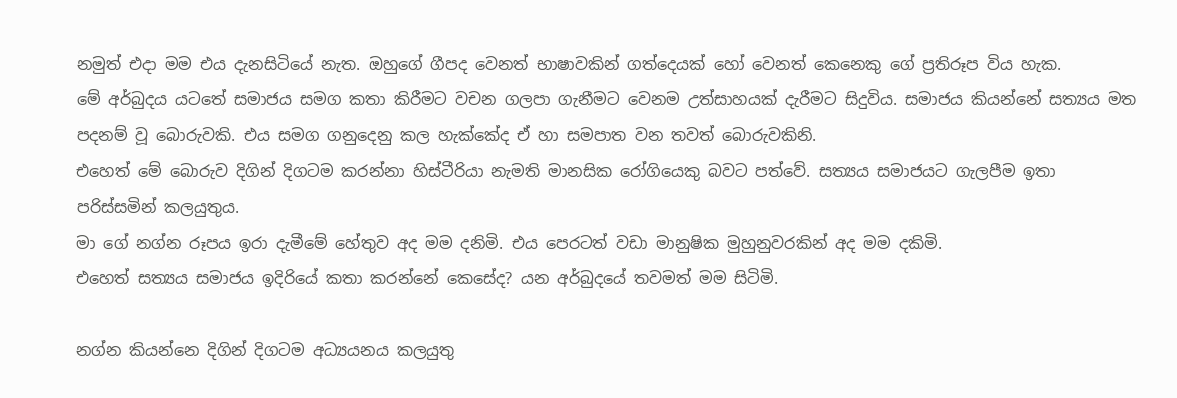නමුත් එදා මම එය දැනසිටියේ නැත. ඔහුගේ ගීපද වෙනත් භාෂාවකින් ගත්දෙයක් හෝ වෙනත් කෙනෙකු ගේ ප්‍රතිරූප විය හැක.
මේ අර්බුදය යටතේ සමාජය සමග කතා කිරීමට වචන ගලපා ගැනීමට වෙනම උත්සාහයක් දැරීමට සිදුවිය. සමාජය කියන්නේ සත්‍යය මත පදනම් වූ බොරුවකි. එය සමග ගනුදෙනු කල හැක්කේද ඒ හා සමපාත වන තවත් බොරුවකිනි.
එහෙත් මේ ‍බොරුව දිගින් දිගටම කරන්නා හිස්ටීරියා නැමති මානසික රෝගියෙකු බවට පත්වේ. සත්‍යය සමාජයට ගැලපීම ඉතා පරිස්සමින් කලයුතුය.
මා ගේ නග්න රූපය ඉරා දැමීමේ හේතුව අද මම දනිමි. එය පෙරටත් වඩා මානුෂික මුහුනුවරකින් අද මම දකිමි.
එහෙත් සත්‍යය සමාජය ඉදිරියේ කතා කරන්නේ කෙසේද? යන අර්බුදයේ තවමත් මම සිටිමි.

නග්න කියන්නෙ දිගින් දිගටම අධ්‍යයනය කලයුතු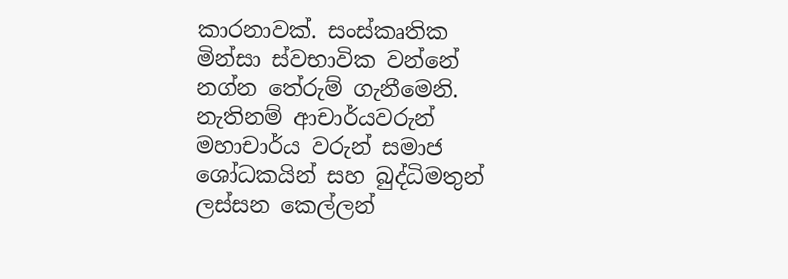කාරනාවක්. සංස්කෘතික මින්සා ස්වභාවික වන්නේ නග්න තේරුම් ගැනීමෙනි. නැතිනම් ආචාර්යවරුන් මහාචාර්ය වරුන් සමාජ ශෝධකයින් සහ බුද්ධිමතුන් ලස්සන කෙල්ලන්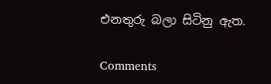එනතුරු බලා සිටිනු ඇත.

Comments